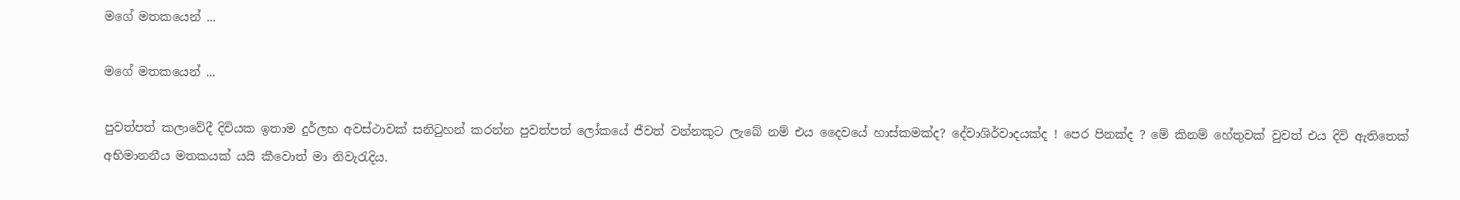මගේ මතකයෙන් ...

මගේ මතකයෙන් ...

පුවත්පත් කලාවේදී දිවියක ඉතාම දුර්ලභ අවස්ථාවක් සනිටුහන් කරන්න පුවත්පත් ලෝකයේ ජීවත් වන්නකුට ලැබේ නම් එය දෛවයේ හාස්කමක්ද? දේවාශිර්වාදයක්ද ! පෙර පිනක්ද ? මේ කිනම් හේතුවක් වුවත් එය දිවි ඇතිතෙක් අභිමානනීය මතකයක් යයි කීවොත් මා නිවැරැදිය.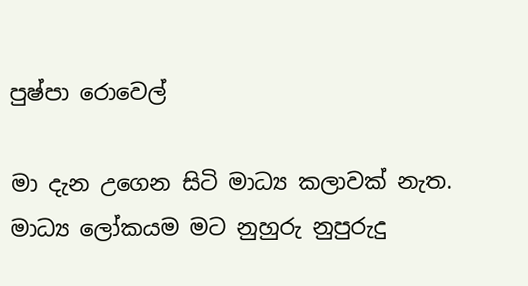පුෂ්පා රොවෙල්

මා දැන උගෙන සිටි මාධ්‍ය කලාවක් නැත. මාධ්‍ය ලෝකයම මට නුහුරු නුපුරුදු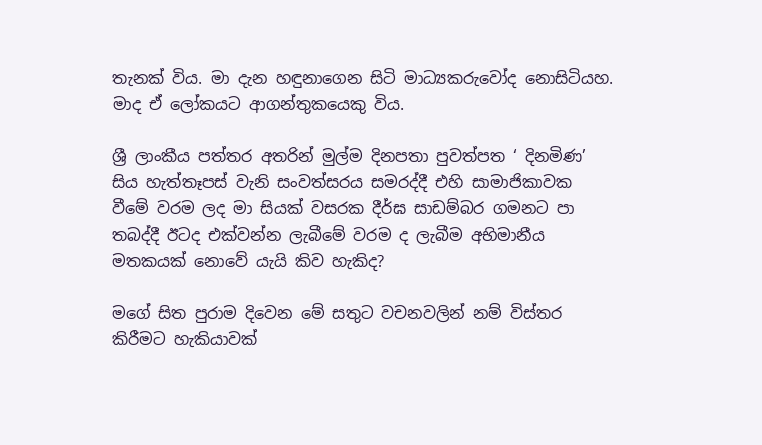තැනක් විය. මා දැන හඳුනාගෙන සිටි මාධ්‍යකරුවෝද නොසිටියහ. මාද ඒ ලෝකයට ආගන්තුකයෙකු විය.

ශ්‍රී ලාංකීය පත්තර අතරින් මුල්ම දිනපතා පුවත්පත ‘ දිනමිණ’ සිය හැත්තෑපස් වැනි සංවත්සරය සමරද්දී එහි සාමාජිකාවක වීමේ වරම ලද මා සියක් වසරක දීර්ඝ සාඩම්බර ගමනට පා තබද්දී ඊටද එක්වන්න ලැබීමේ වරම ද ලැබීම අභිමානීය මතකයක් නොවේ යැයි කිව හැකිද?

මගේ සිත පුරාම දිවෙන මේ සතුට වචනවලින් නම් විස්තර කිරීමට හැකියාවක්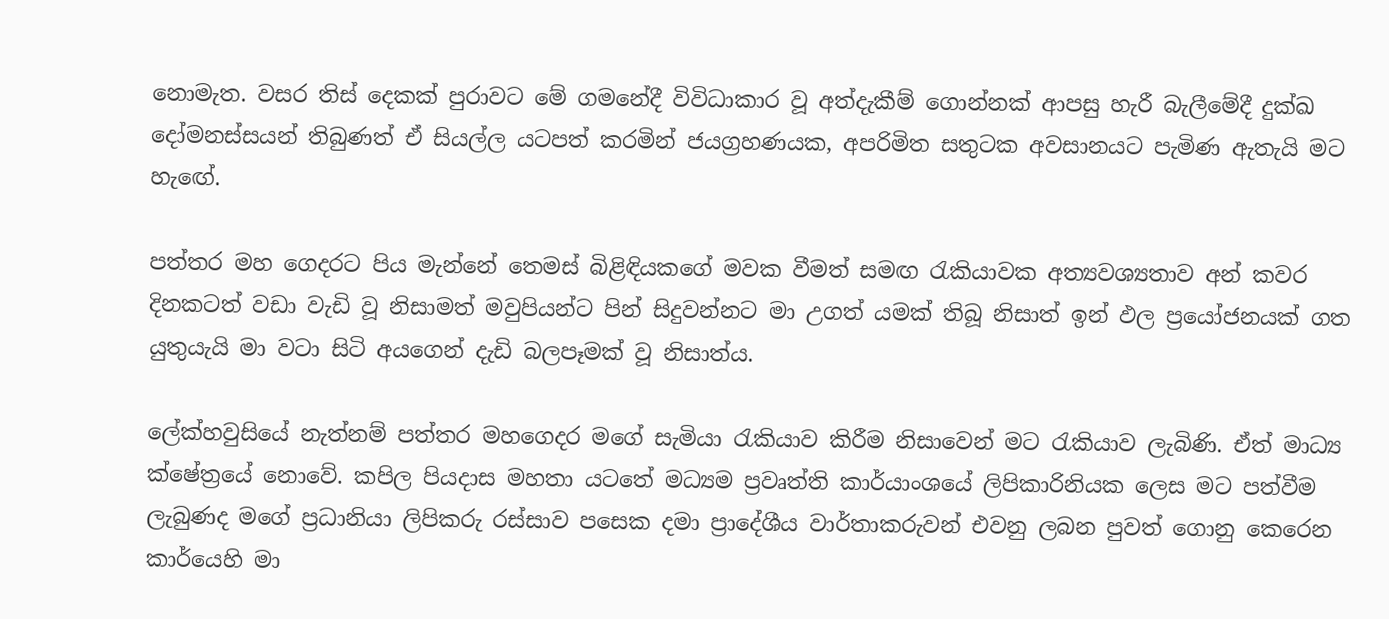නොමැත. වසර තිස් දෙකක් පුරාවට මේ ගමනේදී විවිධාකාර වූ අත්දැකීම් ගොන්නක් ආපසු හැරී බැලීමේදී දුක්ඛ දෝමනස්සයන් තිබුණත් ඒ සියල්ල යටපත් කරමින් ජයග්‍රහණයක, අපරිමිත සතුටක අවසානයට පැමිණ ඇතැයි මට හැඟේ.

පත්තර මහ ගෙදරට පිය මැන්නේ තෙමස් බිළිඳියකගේ මවක වීමත් සමඟ රැකියාවක අත්‍යවශ්‍යතාව අන් කවර දිනකටත් වඩා වැඩි වූ නිසාමත් මවුපියන්ට පින් සිදුවන්නට මා උගත් යමක් තිබූ නිසාත් ඉන් ඵල ප්‍රයෝජනයක් ගත යුතුයැයි මා වටා සිටි අයගෙන් දැඩි බලපෑමක් වූ නිසාත්ය.

ලේක්හවුසියේ නැත්නම් පත්තර මහගෙදර මගේ සැමියා රැකියාව කිරීම නිසාවෙන් මට රැකියාව ලැබිණි. ඒත් මාධ්‍ය ක්ෂේත්‍රයේ නොවේ. කපිල පියදාස මහතා යටතේ මධ්‍යම ප්‍රවෘත්ති කාර්යාංශයේ ලිපිකාරිනියක ලෙස මට පත්වීම ලැබුණද මගේ ප්‍රධානියා ලිපිකරු රස්සාව පසෙක දමා ප්‍රාදේශීය වාර්තාකරුවන් එවනු ලබන පුවත් ගොනු කෙරෙන කාර්යෙහි මා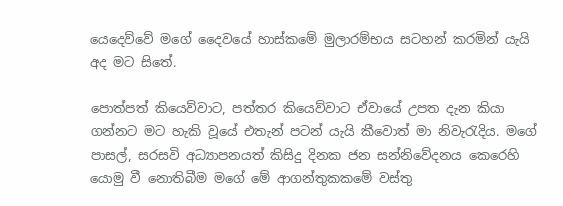යෙදෙව්වේ මගේ දෛවයේ හාස්කමේ මුලාරම්භය සටහන් කරමින් යැයි අද මට සිතේ.

පොත්පත් කියෙව්වාට, පත්තර කියෙව්වාට ඒවායේ උපත දැන කියා ගන්නට මට හැකි වූයේ එතැන් පටන් යැයි කීවොත් මා නිවැරැදිය. මගේ පාසල්, සරසවි අධ්‍යාපනයත් කිසිදු දිනක ජන සන්නිවේදනය කෙරෙහි යොමු වී නොතිබීම මගේ මේ ආගන්තුකකමේ වස්තු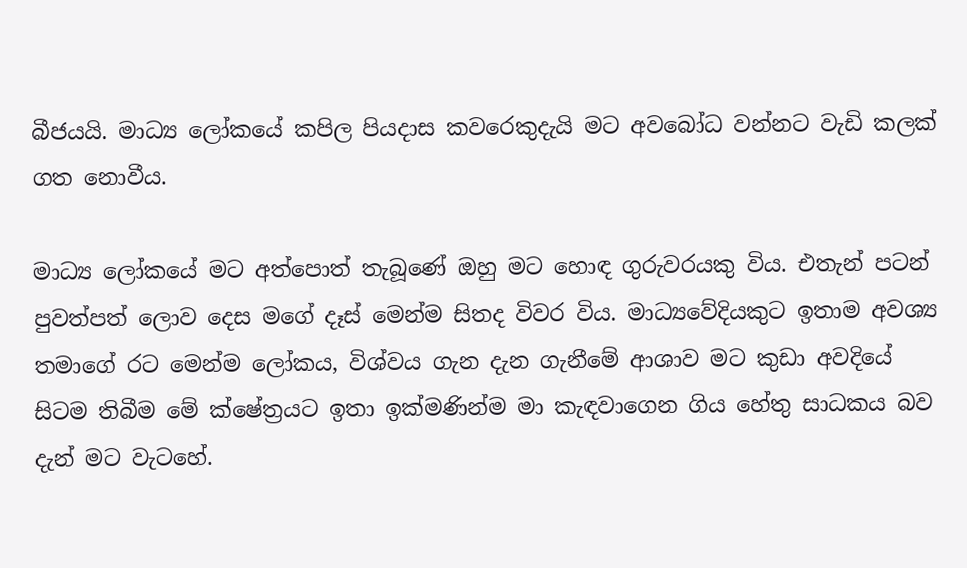බීජයයි. මාධ්‍ය ලෝකයේ කපිල පියදාස කවරෙකුදැයි මට අවබෝධ වන්නට වැඩි කලක් ගත නොවීය.

මාධ්‍ය ලෝකයේ මට අත්පොත් තැබූණේ ඔහු මට හොඳ ගුරුවරයකු විය. එතැන් පටන් පුවත්පත් ලොව දෙස මගේ දෑස් මෙන්ම සිතද විවර විය. මාධ්‍යවේදියකුට ඉතාම අවශ්‍ය තමාගේ රට මෙන්ම ලෝකය, විශ්වය ගැන දැන ගැනීමේ ආශාව මට කුඩා අවදියේ සිටම තිබීම මේ ක්ෂේත්‍රයට ඉතා ඉක්මණින්ම මා කැඳවාගෙන ගිය හේතු සාධකය බව දැන් මට වැටහේ.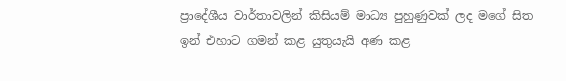ප්‍රාදේශීය වාර්තාවලින් කිසියම් මාධ්‍ය පුහුණුවක් ලද මගේ සිත ඉන් එහාට ගමන් කළ යුතුයැයි අණ කළ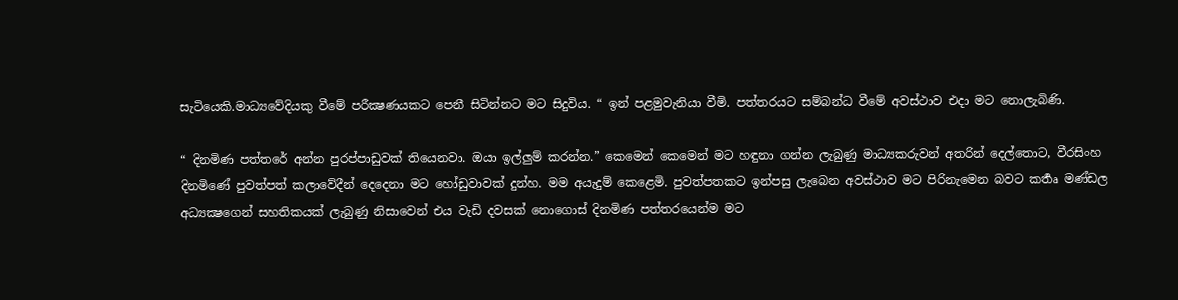සැටියෙකි.මාධ්‍යවේදියකු වීමේ පරීක්‍ෂණයකට පෙනී සිටින්නට මට සිදුවිය. “ ඉන් පළමුවැනියා වීමි. පත්තරයට සම්බන්ධ වීමේ අවස්ථාව එදා මට නොලැබිණි.

“ දිනමිණ පත්තරේ අන්න පුරප්පාඩුවක් තියෙනවා. ඔයා ඉල්ලුම් කරන්න.” කෙමෙන් කෙමෙන් මට හඳුනා ගන්න ලැබුණු මාධ්‍යකරුවන් අතරින් දෙල්තොට, වීරසිංහ දිනමිණේ පුවත්පත් කලාවේදීන් දෙදෙනා මට හෝඩුවාවක් දුන්හ. මම අයැදුම් කෙළෙමි. පුවත්පතකට ඉන්පසු ලැබෙන අවස්ථාව මට පිරිනැමෙන බවට කර්‍තෘ මණ්ඩල අධ්‍යක්‍ෂගෙන් සහතිකයක් ලැබුණු නිසාවෙන් එය වැඩි දවසක් නොගොස් දිනමිණ පත්තරයෙන්ම මට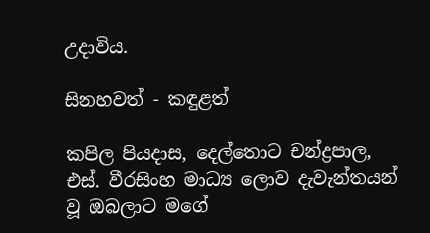උදාවිය.

සිනහවත් - කඳුළත්

කපිල පියදාස, දෙල්තොට චන්ද්‍රපාල, එස්. වීරසිංහ මාධ්‍ය ලොව දැවැන්තයන් වූ ඔබලාට මගේ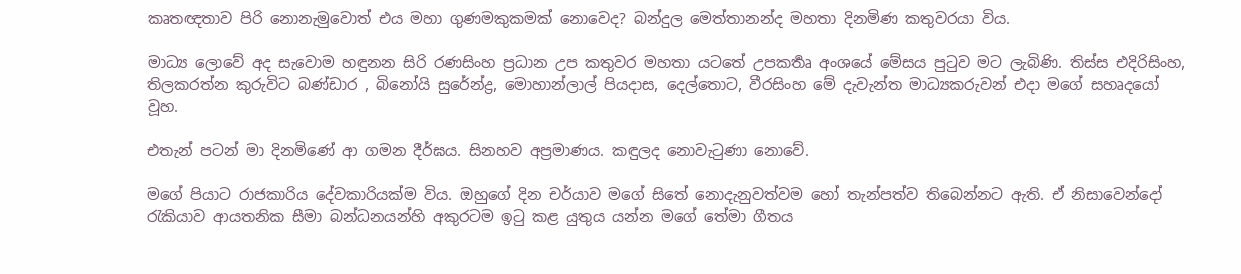කෘතඥතාව පිරි නොනැමුවොත් එය මහා ගුණමකුකමක් නොවෙද? බන්දුල මෙත්තානන්ද මහතා දිනමිණ කතුවරයා විය.

මාධ්‍ය ලොවේ අද සැවොම හඳුනන සිරි රණසිංහ ප්‍රධාන උප කතුවර මහතා යටතේ උපකර්‍තෘ අංශයේ මේසය පුටුව මට ලැබිණි. තිස්ස එදිරිසිංහ, තිලකරත්න කුරුවිට බණ්ඩාර , බිනෝයි සුරේන්ද්‍ර, මොහාන්ලාල් පියදාස, දෙල්තොට, වීරසිංහ මේ දැවැන්ත මාධ්‍යකරුවන් එදා මගේ සහෘදයෝ වූහ.

එතැන් පටන් මා දිනමිණේ ආ ගමන දීර්ඝය. සිනහව අප්‍රමාණය. කඳුලද නොවැටුණා නොවේ.

මගේ පියාට රාජකාරිය දේවකාරියක්ම විය. ඔහුගේ දින චර්යාව මගේ සිතේ නොදැනුවත්වම හෝ තැන්පත්ව තිබෙන්නට ඇති. ඒ නිසාවෙන්දෝ රැකියාව ආයතනික සීමා බන්ධනයන්හි අකුරටම ඉටු කළ යුතුය යන්න මගේ තේමා ගීතය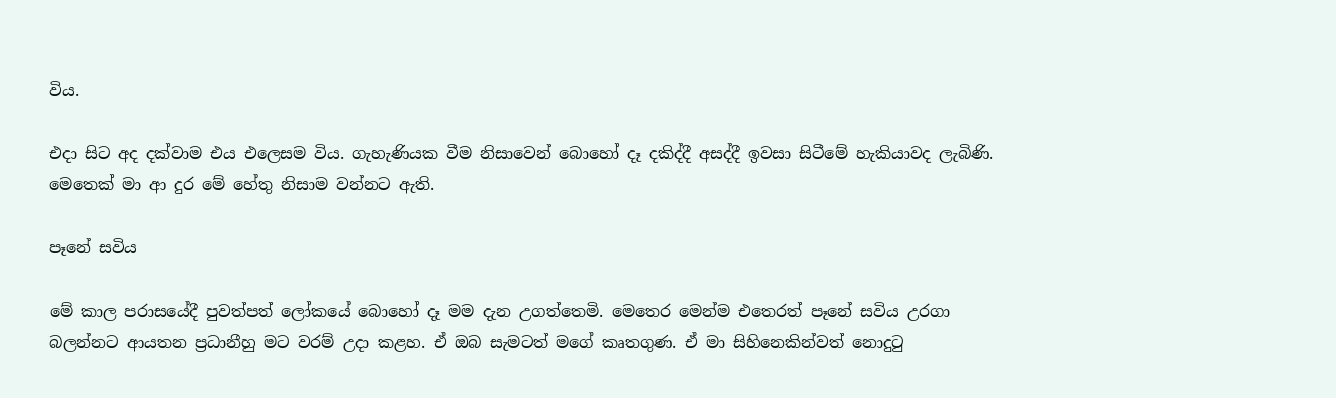විය.

එදා සිට අද දක්වාම එය එලෙසම විය. ගැහැණියක වීම නිසාවෙන් බොහෝ දෑ දකිද්දී අසද්දී ඉවසා සිටීමේ හැකියාවද ලැබිණි. මෙතෙක් මා ආ දුර මේ හේතු නිසාම වන්නට ඇති.

පෑනේ සවිය

මේ කාල පරාසයේදී පුවත්පත් ලෝකයේ බොහෝ දෑ මම දැන උගත්තෙමි. මෙතෙර මෙන්ම එතෙරත් පෑනේ සවිය උරගා බලන්නට ආයතන ප්‍රධානීහු මට වරම් උදා කළහ. ඒ ඔබ සැමටත් මගේ කෘතගුණ. ඒ මා සිහිනෙකින්වත් නොදුටු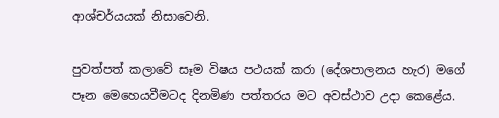ආශ්චර්යයක් නිසාවෙනි.

පුවත්පත් කලාවේ සෑම විෂය පථයක් කරා (දේශපාලනය හැර) මගේ පෑන මෙහෙයවීමටද දිනමිණ පත්තරය මට අවස්ථාව උදා කෙළේය.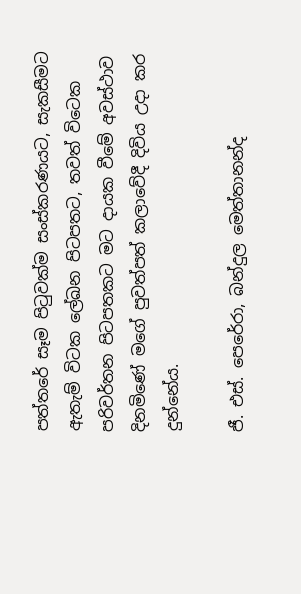පත්තරේ සෑම පිටුවක්ම සංස්කරණයට, සැකසීමට ඇතැම් විටක ලේඛන පිටපතට, තවත් විටෙක පරිවර්තන පිටපතකට මට දායක වීමේ අවස්ථාව දිනමිණේ මගේ පුවත්පත් කලාවේදී දිවිය උදා කර දුන්නේය.

ජී. එස්. පෙරේරා, බන්දුල මෙත්තානන්ද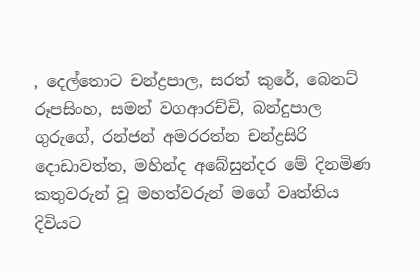, දෙල්තොට චන්ද්‍රපාල, සරත් කුරේ, බෙනට් රූපසිංහ, සමන් වගආරච්චි, බන්දුපාල ගුරුගේ, රන්ජන් අමරරත්න චන්ද්‍රසිරි දොඩාවත්ත, මහින්ද අබේසුන්දර මේ දිනමිණ කතුවරුන් වූ මහත්වරුන් මගේ වෘත්තිය දිවියට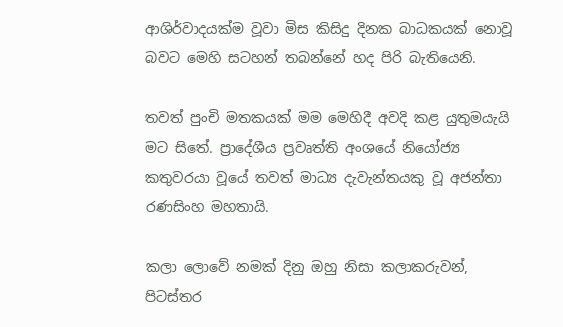ආශිර්වාදයක්ම වූවා මිස කිසිදු දිනක බාධකයක් නොවූ බවට මෙහි සටහන් තබන්නේ හද පිරි බැතියෙනි.

තවත් පුංචි මතකයක් මම මෙහිදී අවදි කළ යුතුමයැයි මට සිතේ. ප්‍රාදේශීය ප්‍රවෘත්ති අංශයේ නියෝජ්‍ය කතුවරයා වූයේ තවත් මාධ්‍ය දැවැන්තයකු වූ අජන්තා රණසිංහ මහතායි.

කලා ලොවේ නමක් දිනු ඔහු නිසා කලාකරුවන්, පිටස්තර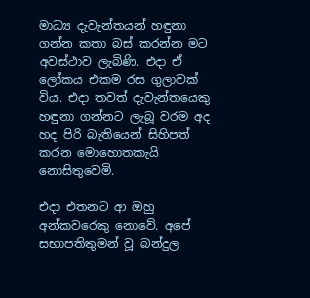මාධ්‍ය දැවැන්තයන් හඳුනා ගන්න කතා බස් කරන්න මට අවස්ථාව ලැබිණි. එදා ඒ ලෝකය එකම රස ගුලාවක් විය. එදා තවත් දැවැන්තයෙකු හඳුනා ගන්නට ලැබූ වරම අද හද පිරි බැතියෙන් සිහිපත් කරන මොහොතකැයි නොසිතුවෙමි.

එදා එතනට ආ ඔහු අන්කවරෙකු නොවේ. අපේ සභාපතිතුමන් වූ බන්දුල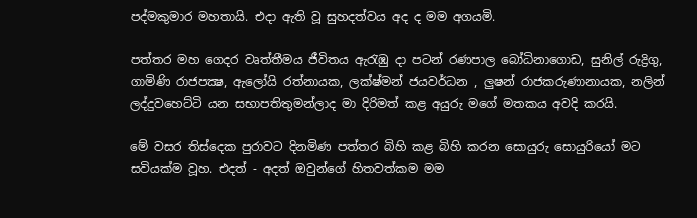පද්මකුමාර මහතායි. එදා ඇති වූ සුහදත්වය අද ද මම අගයමි.

පත්තර මහ ගෙදර වෘත්තීමය ජීවිතය ඇරැඹු දා පටන් රණපාල බෝධිනාගොඩ, සුනිල් රුද්‍රිගු, ගාමිණි රාජපක්‍ෂ, ඇලෝයි රත්නායක, ලක්ෂ්මන් ජයවර්ධන , ලුෂන් රාජකරුණානායක, නලින් ලද්දුවහෙට්ටි යන සභාපතිතුමන්ලාද මා දිරිමත් කළ අයුරු මගේ මතකය අවදි කරයි.

මේ වසර තිස්දෙක පුරාවට දිනමිණ පත්තර බිහි කළ බිහි කරන සොයුරු සොයුරියෝ මට සවියක්ම වූහ. එදත් - අදත් ඔවුන්ගේ හිතවත්කම මම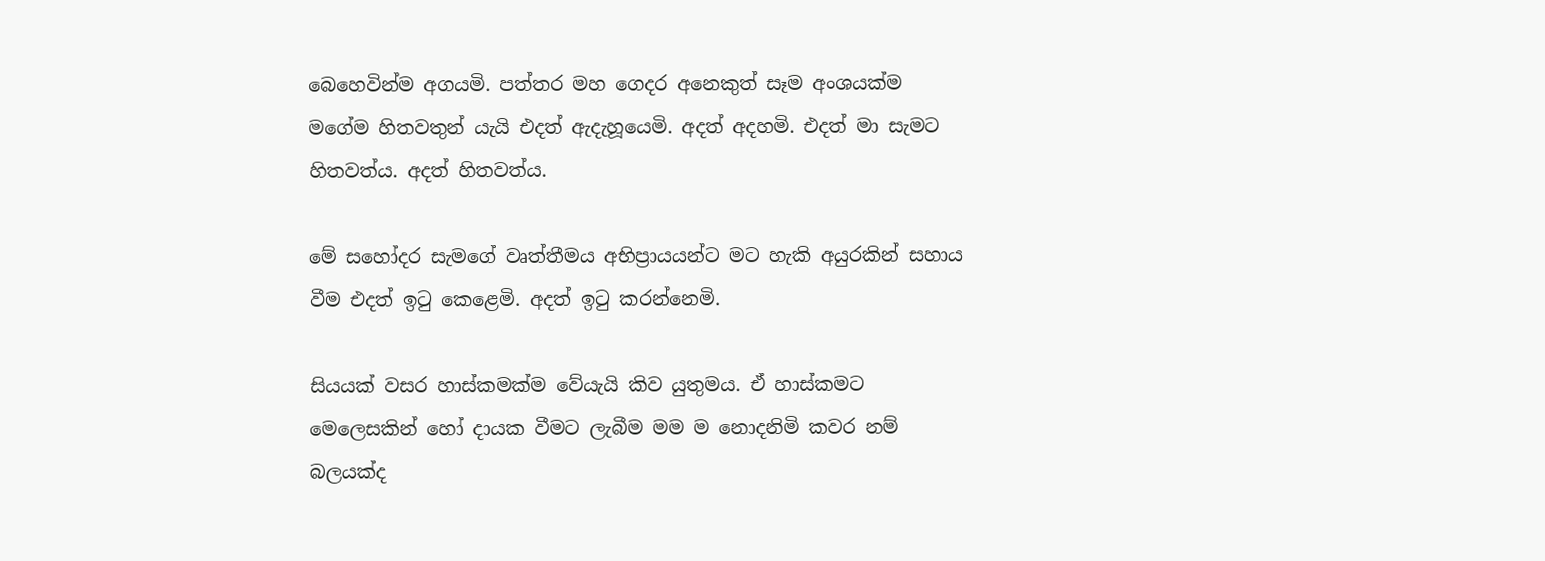බෙහෙවින්ම අගයමි. පත්තර මහ ගෙදර අනෙකුත් සෑම අංශයක්ම මගේම හිතවතුන් යැයි එදත් ඇදැහූයෙමි. අදත් අදහමි. එදත් මා සැමට හිතවත්ය. අදත් හිතවත්ය.

මේ සහෝදර සැමගේ වෘත්තීමය අභිප්‍රායයන්ට මට හැකි අයුරකින් සහාය වීම එදත් ඉටු කෙළෙමි. අදත් ඉටු කරන්නෙමි.

සියයක් වසර හාස්කමක්ම වේයැයි කිව යුතුමය. ඒ හාස්කමට මෙලෙසකින් හෝ දායක වීමට ලැබීම මම ම නොදනිමි කවර නම් බලයක්ද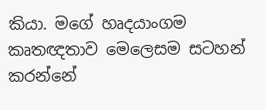කියා. මගේ හෘදයාංගම කෘතඥතාව මෙලෙසම සටහන් කරන්නේ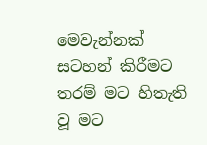මෙවැන්නක් සටහන් කිරීමට තරම් මට හිතැති වූ මට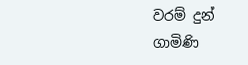වරම් දුන් ගාමිණි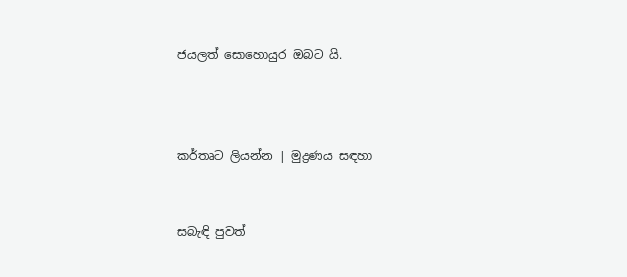ජයලත් සොහොයුර ඔබට යි.



කර්තෘට ලියන්න | මුද්‍රණය සඳහා


සබැඳි පුවත්